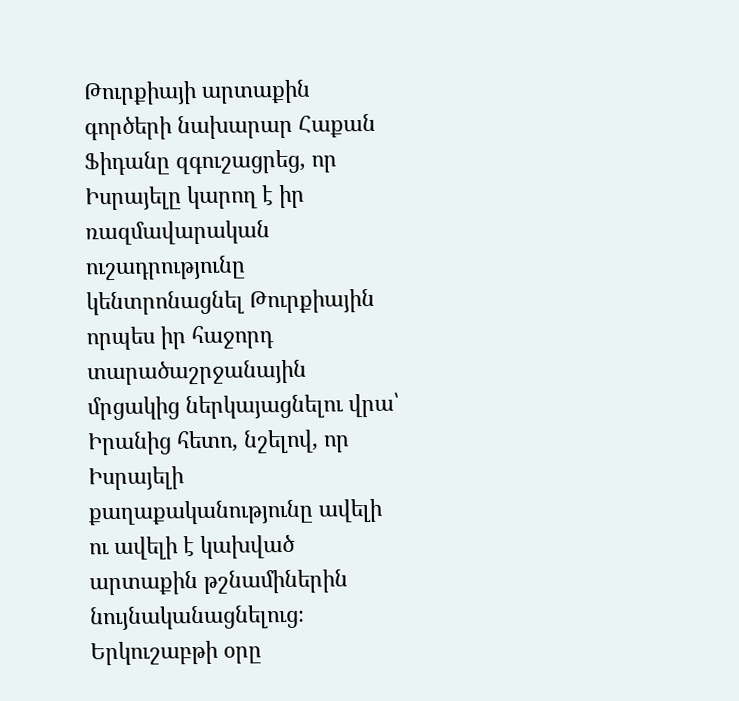Թուրքիայի արտաքին գործերի նախարար Հաքան Ֆիդանը զգուշացրեց, որ Իսրայելը կարող է իր ռազմավարական ուշադրությունը կենտրոնացնել Թուրքիային որպես իր հաջորդ տարածաշրջանային մրցակից ներկայացնելու վրա՝ Իրանից հետո, նշելով, որ Իսրայելի քաղաքականությունը ավելի ու ավելի է կախված արտաքին թշնամիներին նույնականացնելուց։
Երկուշաբթի օրը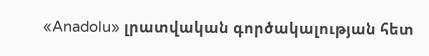«Anadolu» լրատվական գործակալության հետ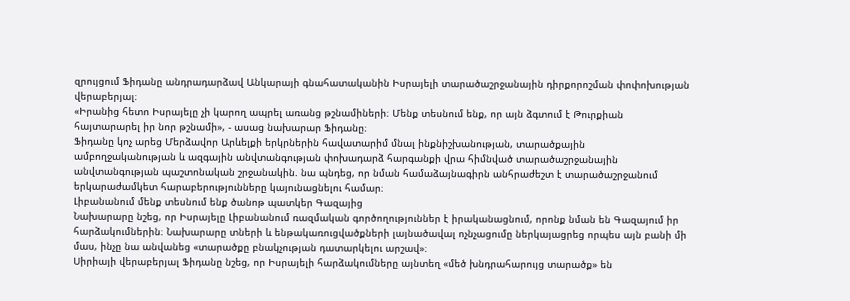զրույցում Ֆիդանը անդրադարձավ Անկարայի գնահատականին Իսրայելի տարածաշրջանային դիրքորոշման փոփոխության վերաբերյալ։
«Իրանից հետո Իսրայելը չի կարող ապրել առանց թշնամիների։ Մենք տեսնում ենք, որ այն ձգտում է Թուրքիան հայտարարել իր նոր թշնամի», - ասաց նախարար Ֆիդանը։
Ֆիդանը կոչ արեց Մերձավոր Արևելքի երկրներին հավատարիմ մնալ ինքնիշխանության, տարածքային ամբողջականության և ազգային անվտանգության փոխադարձ հարգանքի վրա հիմնված տարածաշրջանային անվտանգության պաշտոնական շրջանակին. նա պնդեց, որ նման համաձայնագիրն անհրաժեշտ է տարածաշրջանում երկարաժամկետ հարաբերությունները կայունացնելու համար։
Լիբանանում մենք տեսնում ենք ծանոթ պատկեր Գազայից
Նախարարը նշեց, որ Իսրայելը Լիբանանում ռազմական գործողություններ է իրականացնում, որոնք նման են Գազայում իր հարձակումներին։ Նախարարը տների և ենթակառուցվածքների լայնածավալ ոչնչացումը ներկայացրեց որպես այն բանի մի մաս, ինչը նա անվանեց «տարածքը բնակչության դատարկելու արշավ»։
Սիրիայի վերաբերյալ Ֆիդանը նշեց, որ Իսրայելի հարձակումները այնտեղ «մեծ խնդրահարույց տարածք» են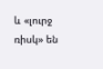և «լուրջ ռիսկ» են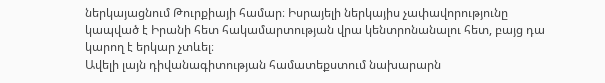ներկայացնում Թուրքիայի համար։ Իսրայելի ներկայիս չափավորությունը կապված է Իրանի հետ հակամարտության վրա կենտրոնանալու հետ, բայց դա կարող է երկար չտևել։
Ավելի լայն դիվանագիտության համատեքստում նախարարն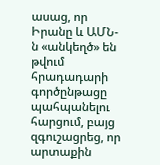ասաց, որ Իրանը և ԱՄՆ-ն «անկեղծ» են թվում հրադադարի գործընթացը պահպանելու հարցում, բայց զգուշացրեց, որ արտաքին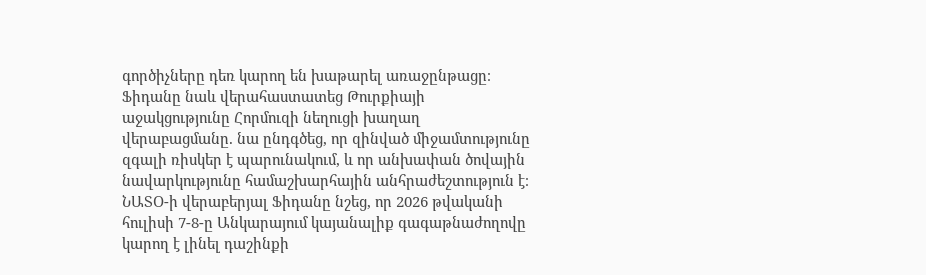գործիչները դեռ կարող են խաթարել առաջընթացը։
Ֆիդանը նաև վերահաստատեց Թուրքիայի աջակցությունը Հորմուզի նեղուցի խաղաղ վերաբացմանը. նա ընդգծեց, որ զինված միջամտությունը զգալի ռիսկեր է պարունակում, և որ անխափան ծովային նավարկությունը համաշխարհային անհրաժեշտություն է։
ՆԱՏՕ-ի վերաբերյալ Ֆիդանը նշեց, որ 2026 թվականի հուլիսի 7-8-ը Անկարայում կայանալիք գագաթնաժողովը կարող է լինել դաշինքի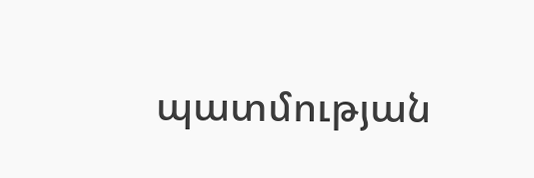պատմության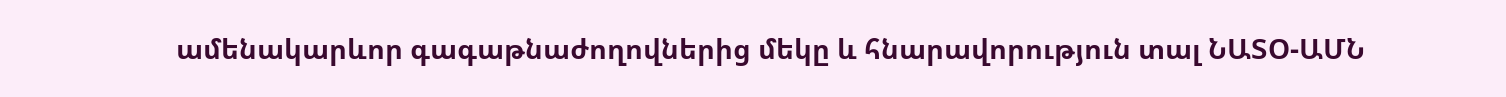ամենակարևոր գագաթնաժողովներից մեկը և հնարավորություն տալ ՆԱՏՕ-ԱՄՆ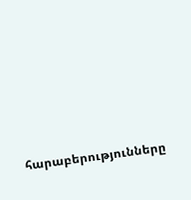հարաբերությունները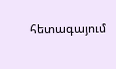հետագայում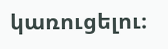կառուցելու։